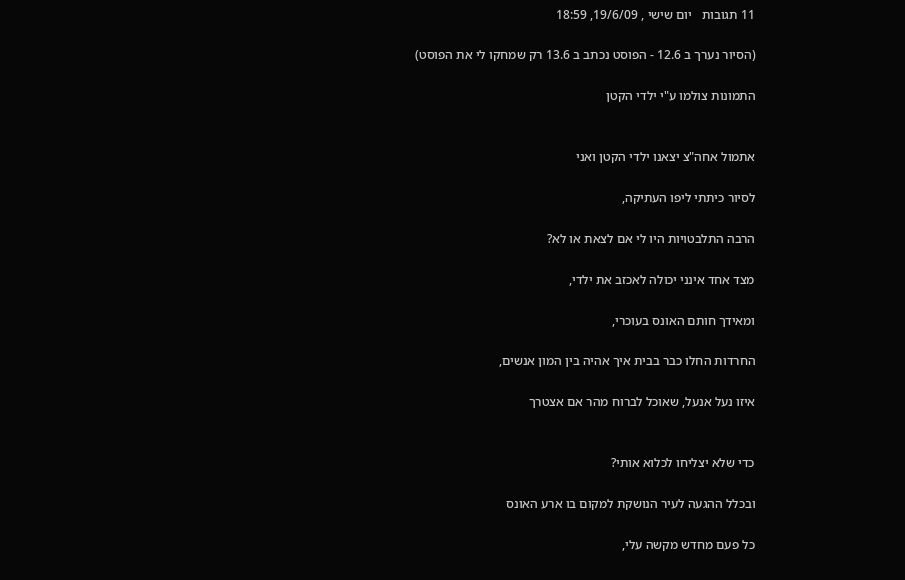11 תגובות   יום שישי , 19/6/09, 18:59

(הסיור נערך ב 12.6 - הפוסט נכתב ב 13.6 רק שמחקו לי את הפוסט)

התמונות צולמו ע"י ילדי הקטן


אתמול אחה"צ יצאנו ילדי הקטן ואני

לסיור כיתתי ליפו העתיקה,

הרבה התלבטויות היו לי אם לצאת או לא?

מצד אחד אינני יכולה לאכזב את ילדי,

ומאידך חותם האונס בעוכרי,

החרדות החלו כבר בבית איך אהיה בין המון אנשים,

איזו נעל אנעל, שאוכל לברוח מהר אם אצטרך


כדי שלא יצליחו לכלוא אותי?

ובכלל ההגעה לעיר הנושקת למקום בו ארע האונס

כל פעם מחדש מקשה עלי,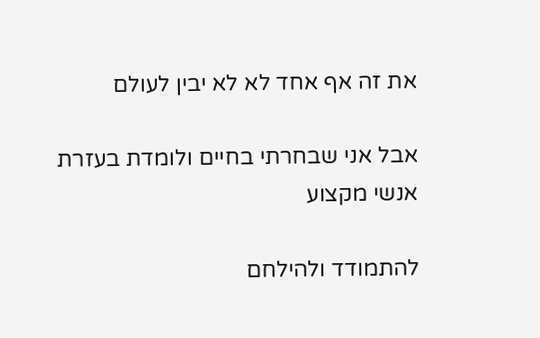את זה אף אחד לא לא יבין לעולם

אבל אני שבחרתי בחיים ולומדת בעזרת אנשי מקצוע

להתמודד ולהילחם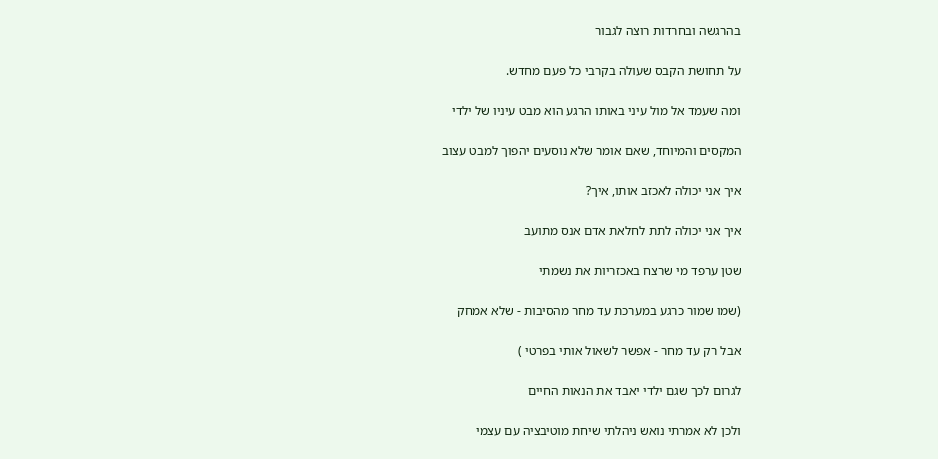בהרגשה ובחרדות רוצה לגבור

על תחושת הקבס שעולה בקרבי כל פעם מחדש.

ומה שעמד אל מול עיני באותו הרגע הוא מבט עיניו של ילדי

המקסים והמיוחד, שאם אומר שלא נוסעים יהפוך למבט עצוב

איך אני יכולה לאכזב אותו, איך?

איך אני יכולה לתת לחלאת אדם אנס מתועב

שטן ערפד מי שרצח באכזריות את נשמתי

(שמו שמור כרגע במערכת עד מחר מהסיבות - שלא אמחק

אבל רק עד מחר - אפשר לשאול אותי בפרטי )

לגרום לכך שגם ילדי יאבד את הנאות החיים

ולכן לא אמרתי נואש ניהלתי שיחת מוטיבציה עם עצמי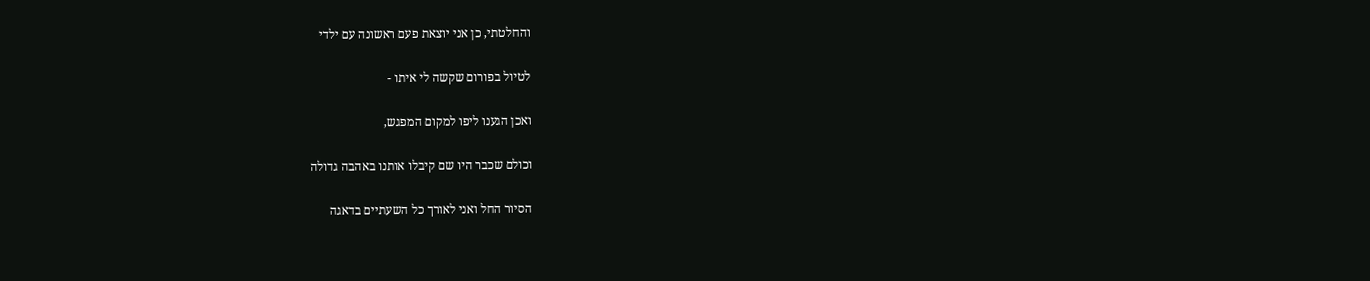והחלטתי, כן אני יוצאת פעם ראשונה עם ילדי

לטיול בפורום שקשה לי איתו -

ואכן הגענו ליפו למקום המפגש,

וכולם שכבר היו שם קיבלו אותנו באהבה גדולה

הסיור החל ואני לאורך כל השעתיים בדאגה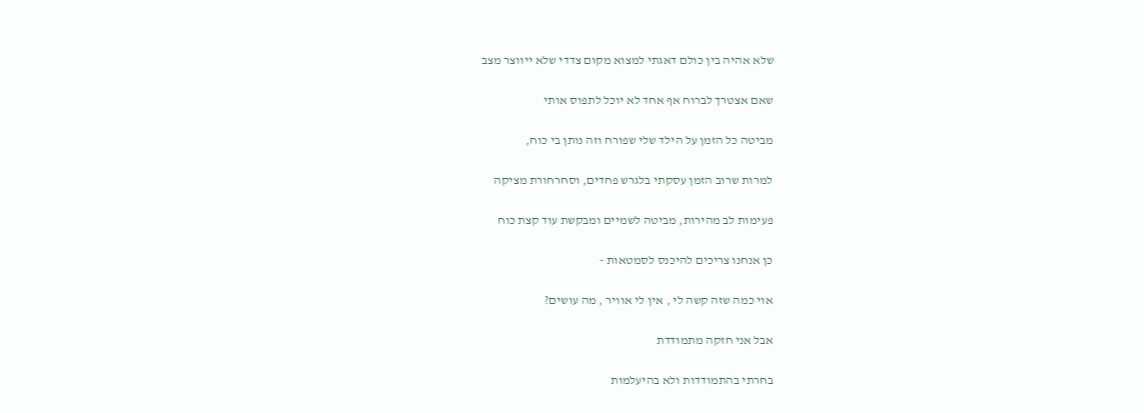שלא אהיה בין כולם דאגתי למצוא מקום צדדי שלא ייווצר מצב

שאם אצטרך לברוח אף אחד לא יוכל לתפוס אותי

מביטה כל הזמן על הילד שלי שפורח וזה נותן בי כוח,

למרות שרוב הזמן עסקתי בלגרש פחדים, וסחרחורת מציקה

פעימות לב מהירות, מביטה לשמיים ומבקשת עוד קצת כוח

כן אנחנו צריכים להיכנס לסמטאות -

אוי כמה שזה קשה לי , אין לי אוויר , מה עושים?

אבל אני חזקה מתמודדת

בחרתי בהתמודדות ולא בהיעלמות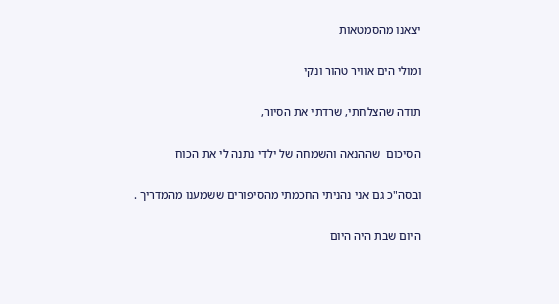יצאנו מהסמטאות

ומולי הים אוויר טהור ונקי

תודה שהצלחתי, שרדתי את הסיור,

הסיכום  שההנאה והשמחה של ילדי נתנה לי את הכוח

ובסה"כ גם אני נהניתי החכמתי מהסיפורים ששמענו מהמדריך .

היום שבת היה היום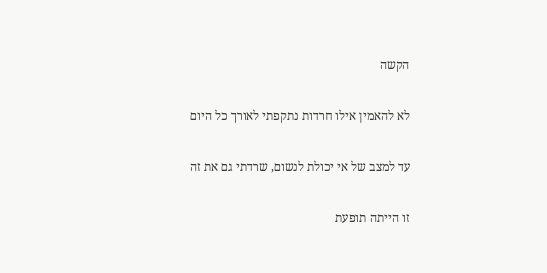הקשה

לא להאמין אילו חרדות נתקפתי לאורך כל היום

עד למצב של אי יכולת לנשום, שרדתי גם את זה

זו הייתה תופעת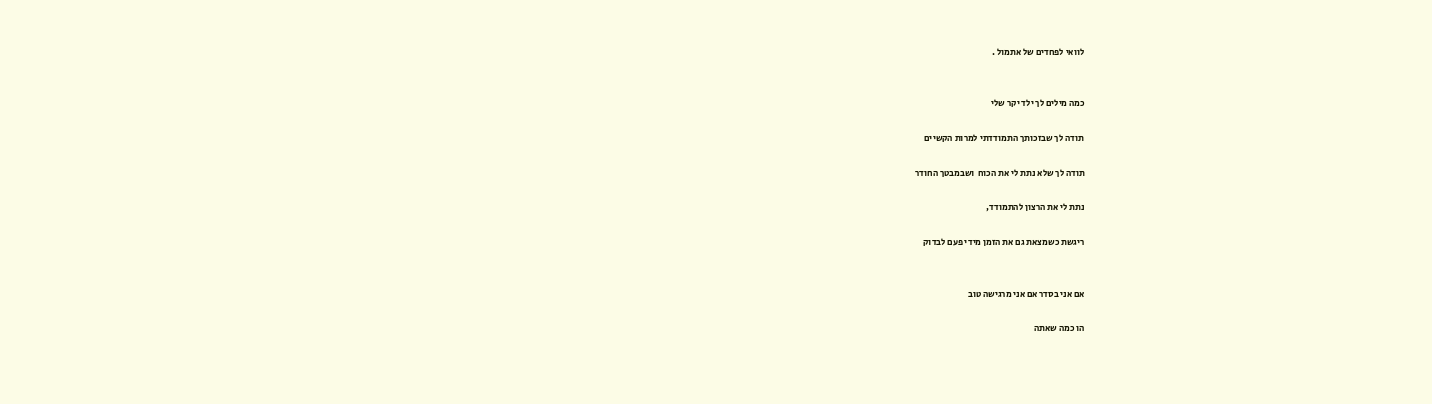לוואי לפחדים של אתמול .


כמה מילים לך ילד יקר שלי

תודה לך שבזכותך התמודדתי למרות הקשיים

תודה לך שלא נתת לי את הכוח  ושבמבטך החודר

נתת לי את הרצון להתמודד,

ריגשת כשמצאת גם את הזמן מידי פעם לבדוק


אם אני בסדר אם אני מרגישה טוב

הו כמה שאתה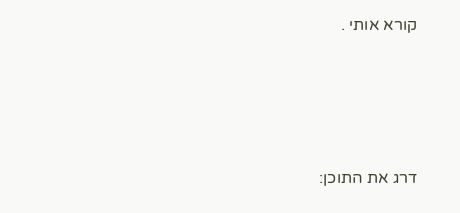קורא אותי .





דרג את התוכן: